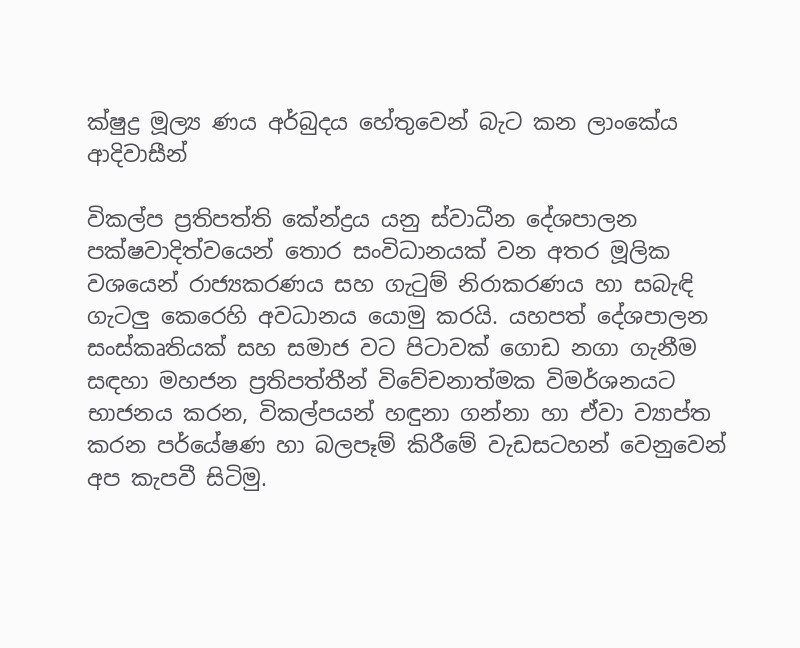ක්ෂුද්‍ර මූල්‍ය ණය අර්බුදය හේතුවෙන් බැට කන ලාංකේය ආදිවාසීන්

විකල්ප ප්‍රතිපත්ති කේන්ද්‍රය යනු ස්වාධීන දේශපාලන පක්ෂවාදිත්වයෙන් තොර සංවිධානයක් වන අතර මූලික වශයෙන් රාජ්‍යකරණය සහ ගැටුම් නිරාකරණය හා සබැඳි ගැටලු කෙරෙහි අවධානය යොමු කරයි. යහපත් දේශපාලන සංස්කෘතියක් සහ සමාජ වට පිටාවක් ගොඩ නගා ගැනීම සඳහා මහජන ප්‍රතිපත්තීන් විවේචනාත්මක විමර්ශනයට භාජනය කරන, විකල්පයන් හඳුනා ගන්නා හා ඒවා ව්‍යාප්ත කරන පර්යේෂණ හා බලපෑම් කිරීමේ වැඩසටහන් වෙනුවෙන් අප කැපවී සිටිමු.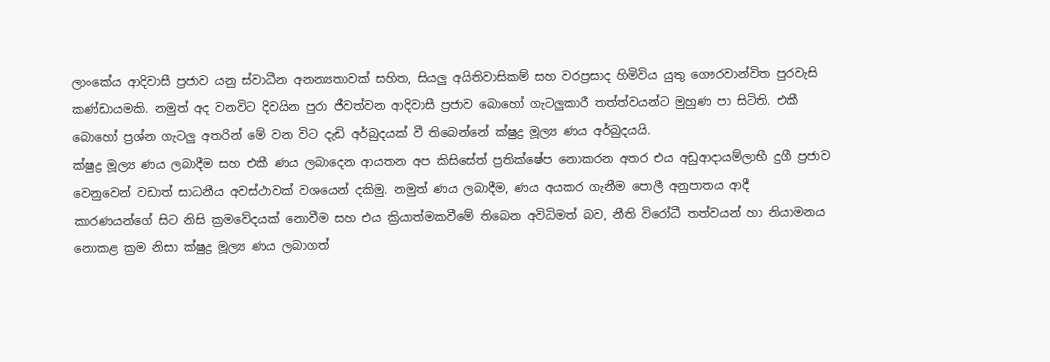ලාංකේය ආදිවාසී ප්‍රජාව යනු ස්වාධීන අනන්‍යතාවක් සහිත, සියලු අයිතිවාසිකම් සහ වරප්‍රසාද හිමිවිය යුතු ගෞරවාන්විත පුරවැසි කණ්ඩායමකි. නමුත් අද වනවිට දිවයින පුරා ජීවත්වන ආදිවාසී ප්‍රජාව බොහෝ ගැටලුකාරී තත්ත්වයන්ට මුහුණ පා සිටිති. එකී බොහෝ ප්‍රශ්න ගැටලු අතරින් මේ වන විට දැඩි අර්බුදයක් වී තිබෙන්නේ ක්ෂුද්‍ර මූල්‍ය ණය අර්බුදයයි.
ක්ෂුද්‍ර මූල්‍ය ණය ලබාදීම සහ එකී ණය ලබාදෙන ආයතන අප කිසිසේත් ප්‍රතික්ෂේප නොකරන අතර එය අඩුආදායම්ලාභී දුගී ප්‍රජාව වෙනුවෙන් වඩාත් සාධනීය අවස්ථාවක් වශයෙන් දකිමු. නමුත් ණය ලබාදීම, ණය අයකර ගැනීම පොලී අනුපාතය ආදී කාරණයන්ගේ සිට නිසි ක්‍රමවේදයක් නොවීම සහ එය ක්‍රියාත්මකවීමේ තිබෙන අවිධිමත් බව, නීති විරෝධී තත්වයන් හා නියාමනය නොකළ ක්‍රම නිසා ක්ෂුද්‍ර මූල්‍ය ණය ලබාගත්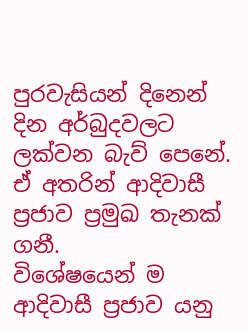පුරවැසියන් දිනෙන් දින අර්බුදවලට ලක්වන බැව් පෙනේ. ඒ අතරින් ආදිවාසී ප්‍රජාව ප්‍රමුඛ තැනක් ගනී.
විශේෂයෙන් ම ආදිවාසී ප්‍රජාව යනු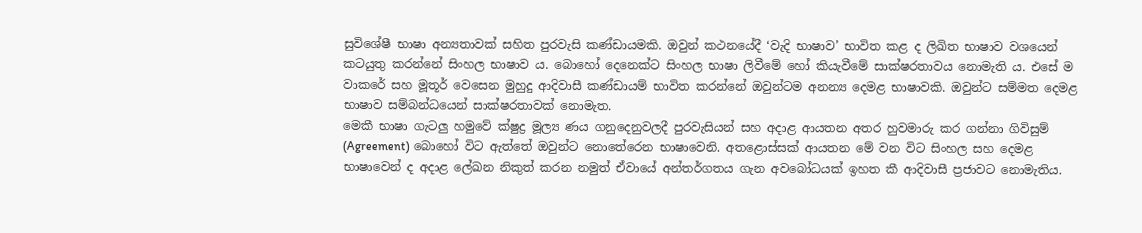සුවිශේෂී භාෂා අන්‍යතාවක් සහිත පුරවැසි කණ්ඩායමකි. ඔවුන් කථනයේදී ‘වැදි භාෂාව’ භාවිත කළ ද ලිඛිත භාෂාව වශයෙන් කටයුතු කරන්නේ සිංහල භාෂාව ය. බොහෝ දෙනෙක්ට සිංහල භාෂා ලිවීමේ හෝ කියැවීමේ සාක්ෂරතාවය නොමැති ය. එසේ ම වාකරේ සහ මූතූර් වෙසෙන මුහුදු ආදිවාසී කණ්ඩායම් භාවිත කරන්නේ ඔවුන්ටම අනන්‍ය දෙමළ භාෂාවකි. ඔවුන්ට සම්මත දෙමළ භාෂාව සම්බන්ධයෙන් සාක්ෂරතාවක් නොමැත.
මෙකී භාෂා ගැටලු හමුවේ ක්ෂුද්‍ර මූල්‍ය ණය ගනුදෙනුවලදී පුරවැසියන් සහ අදාළ ආයතන අතර හුවමාරු කර ගන්නා ගිවිසුම් (Agreement) බොහෝ විට ඇත්තේ ඔවුන්ට නොතේරෙන භාෂාවෙනි. අතළොස්සක් ආයතන මේ වන විට සිංහල සහ දෙමළ භාෂාවෙන් ද අදාළ ලේඛන නිකුත් කරන නමුත් ඒවායේ අන්තර්ගතය ගැන අවබෝධයක් ඉහත කී ආදිවාසී ප්‍රජාවට නොමැතිය.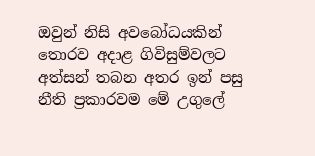ඔවුන් නිසි අවබෝධයකින් තොරව අදාළ ගිවිසුම්වලට අත්සන් තබන අතර ඉන් පසු නීති ප්‍රකාරවම මේ උගුලේ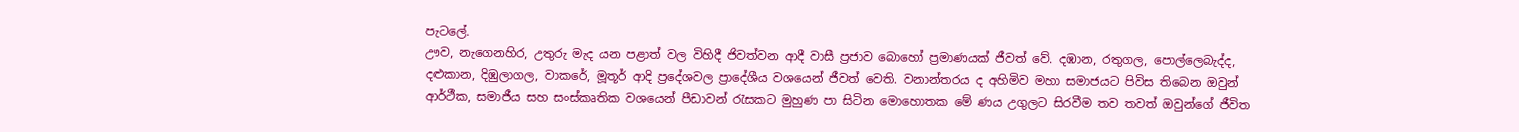පැටලේ.
ඌව, නැගෙනහිර, උතුරු මැද යන පළාත් වල විහිදී ජිවත්වන ආදී වාසී ප්‍රජාව බොහෝ ප්‍රමාණයක් ජීවත් වේ. දඹාන, රතුගල, පොල්ලෙබැද්ද, දළුකාන, දිඹුලාගල, වාකරේ, මූතූර් ආදි ප්‍රදේශවල ප්‍රාදේශීය වශයෙන් ජීවත් වෙති. වනාන්තරය ද අහිමිව මහා සමාජයට පිවිස තිබෙන ඔවුන් ආර්ථීක, සමාජීය සහ සංස්කෘතික වශයෙන් පීඩාවන් රැසකට මුහුණ පා සිටින මොහොතක මේ ණය උගුලට සිරවීම තව තවත් ඔවුන්ගේ ජීවිත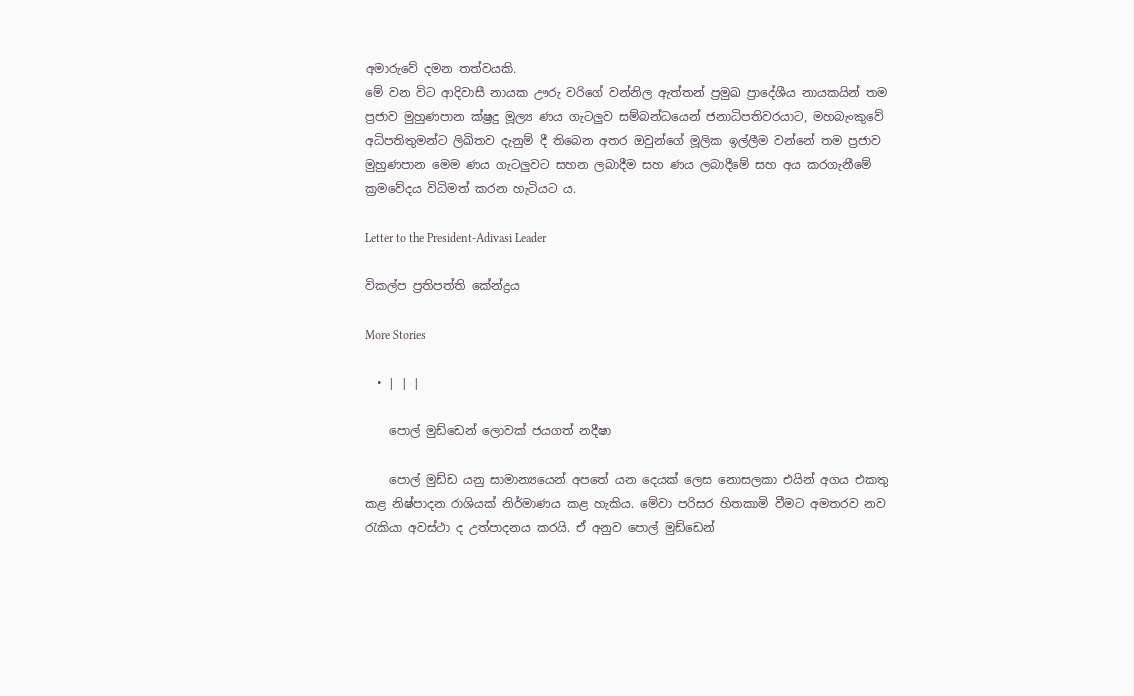අමාරුවේ දමන තත්වයකි.
මේ වන විට ආදිවාසී නායක ඌරු වරිගේ වන්නිල ඇත්තන් ප්‍රමුඛ ප්‍රාදේශීය නායකයින් තම ප්‍රජාව මුහුණපාන ක්ෂ්‍රදු මූල්‍ය ණය ගැටලුව සම්බන්ධයෙන් ජනාධිපතිවරයාට, මහබැංකුවේ අධිපතිතුමන්ට ලිඛිතව දැනුම් දී තිබෙන අතර ඔවුන්ගේ මූලික ඉල්ලීම වන්නේ තම ප්‍රජාව මුහුණපාන මෙම ණය ගැටලුවට සහන ලබාදීම සහ ණය ලබාදීමේ සහ අය කරගැනීමේ ක්‍රමවේදය විධිමත් කරන හැටියට ය.

Letter to the President-Adivasi Leader

විකල්ප ප්‍රතිපත්ති කේන්ද්‍රය

More Stories

  • | | |

    පොල් මුඩ්ඩෙන් ලොවක් ජයගත් නදීෂා

    පොල් මුඩ්ඩ යනු සාමාන්‍යයෙන් අපතේ යන දෙයක් ලෙස නොසලකා එයින් අගය එකතු කළ නිෂ්පාදන රාශියක් නිර්මාණය කළ හැකිය. මේවා පරිසර හිතකාමි වීමට අමතරව නව රැකියා අවස්ථා ද උත්පාදනය කරයි. ඒ අනුව පොල් මුඩ්ඩෙන්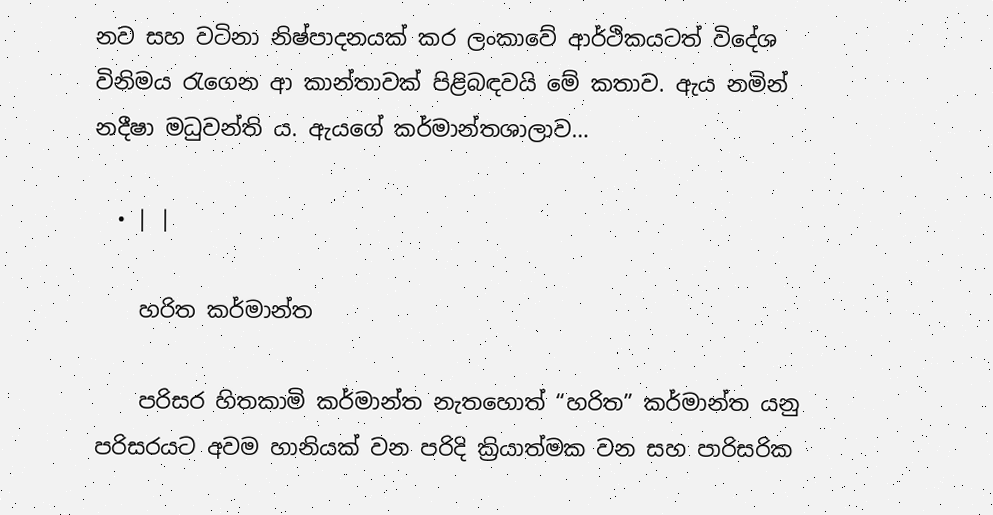නව සහ වටිනා නිෂ්පාදනයක් කර ලංකාවේ ආර්ථිකයටත් විදේශ විනිමය රැගෙන ආ කාන්තාවක් පිළිබඳවයි මේ කතාව. ඇය නමින් නදීෂා මධුවන්ති ය. ඇයගේ කර්මාන්තශාලාව…

  • | |

    හරිත කර්මාන්ත

    පරිසර හිතකාමි කර්මාන්ත නැතහොත් “හරිත” කර්මාන්ත යනු පරිසරයට අවම හානියක් වන පරිදි ක්‍රියාත්මක වන සහ පාරිසරික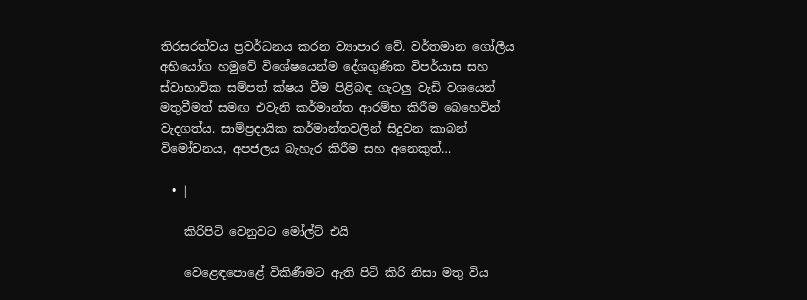තිරසරත්වය ප්‍රවර්ධනය කරන ව්‍යාපාර වේ. වර්තමාන ගෝලීය අභියෝග හමුවේ විශේෂයෙන්ම දේශගුණික විපර්යාස සහ ස්වාභාවික සම්පත් ක්ෂය වීම පිළිබඳ ගැටලු වැඩි වශයෙන් මතුවීමත් සමඟ එවැනි කර්මාන්ත ආරම්භ කිරීම බෙහෙවින් වැදගත්ය. සාම්ප්‍රදායික කර්මාන්තවලින් සිදුවන කාබන් විමෝචනය, අපජලය බැහැර කිරීම සහ අනෙකුත්…

  • |

    කිරිපිටි වෙනුවට මෝල්ට් එයි

    වෙළෙඳපොළේ විකිණීමට ඇති පිටි කිරි නිසා මතු විය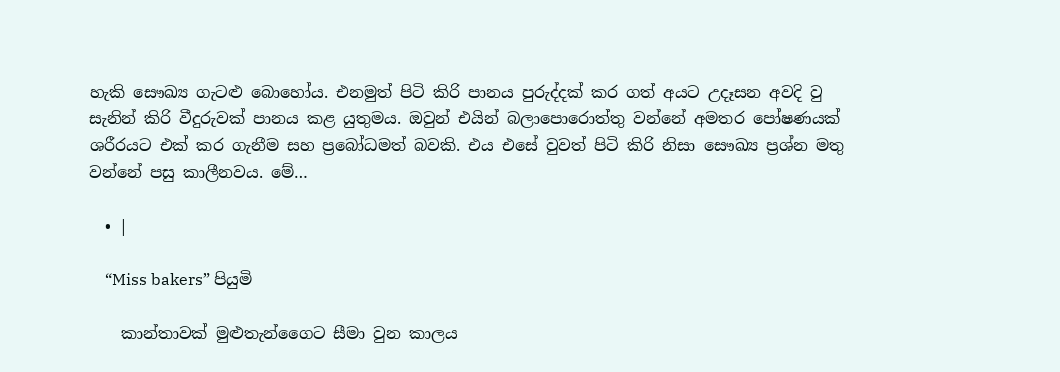හැකි සෞඛ්‍ය ගැටළු බොහෝය. එනමුත් පිටි කිරි පානය පුරුද්දක් කර ගත් අයට උදෑසන අවදි වු සැනින් කිරි වීදුරුවක් පානය කළ යුතුමය. ඔවුන් එයින් බලාපොරොත්තු වන්නේ අමතර පෝෂණයක් ශරීරයට එක් කර ගැනීම සහ ප්‍රබෝධමත් බවකි. එය එසේ වුවත් පිටි කිරි නිසා සෞඛ්‍ය ප්‍රශ්න මතු වන්නේ පසු කාලීනවය. මේ…

  • |

    “Miss bakers” පියුමි

    කාන්තාවක් මුළුතැන්ගෛට සීමා වුන කාලය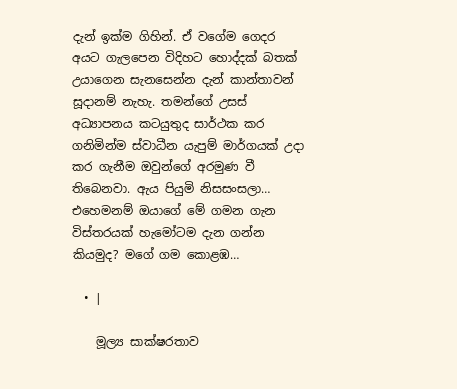දැන් ඉක්ම ගිහින්. ඒ වගේම ගෙදර අයට ගැලපෙන විදිහට හොද්දක් බතක් උයාගෙන සැනසෙන්න දැන් කාන්තාවන් සූදානම් නැහැ. තමන්ගේ උසස් අධ්‍යාපනය කටයුතුද සාර්ථක කර ගනිමින්ම ස්වාධීන යැපුම් මාර්ගයක් උදා කර ගැනීම ඔවුන්ගේ අරමුණ වී තිබෙනවා. ඇය පියුමි නිසසංසලා… එහෙමනම් ඔයාගේ මේ ගමන ගැන විස්තරයක් හැමෝටම දැන ගන්න කියමුද? මගේ ගම කොළඹ…

  • |

    මූල්‍ය සාක්ෂරතාව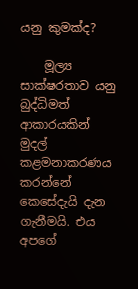යනු කුමක්ද?

    මූල්‍ය සාක්ෂරතාව යනු බුද්ධිමත් ආකාරයකින් මුදල් කළමනාකරණය කරන්නේ කෙසේදැයි දැන ගැනීමයි. එය අපගේ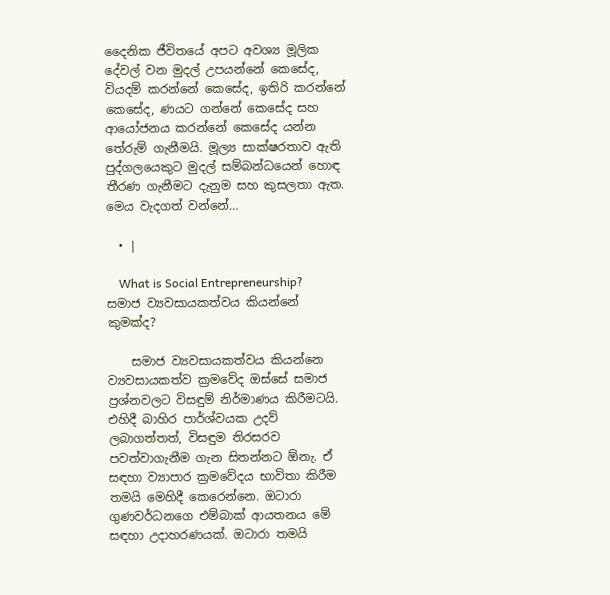දෛනික ජීවිතයේ අපට අවශ්‍ය මූලික දේවල් වන මුදල් උපයන්නේ කෙසේද, වියදම් කරන්නේ කෙසේද, ඉතිරි කරන්නේ කෙසේද, ණයට ගන්නේ කෙසේද සහ ආයෝජනය කරන්නේ කෙසේද යන්න තේරුම් ගැනීමයි. මූල්‍ය සාක්ෂරතාව ඇති පුද්ගලයෙකුට මුදල් සම්බන්ධයෙන් හොඳ තීරණ ගැනීමට දැනුම සහ කුසලතා ඇත. මෙය වැදගත් වන්නේ…

  • |

    What is Social Entrepreneurship? සමාජ ව්‍යවසායකත්වය කියන්නේ කුමක්ද?

    සමාජ ව්‍යවසායකත්වය කියන්නෙ ව්‍යවසායකත්ව ක්‍රමවේද ඔස්සේ සමාජ ප්‍රශ්නවලට විසඳුම් නිර්මාණය කිරීමටයි. එහිදී බාහිර පාර්ශ්වයක උදව් ලබාගත්තත්, විසඳුම තිරසරව පවත්වාගැනීම ගැන සිතන්නට ඕනැ. ඒ සඳහා ව්‍යාපාර ක්‍රමවේදය භාවිතා කිරීම තමයි මෙහිදී කෙරෙන්නෙ. ඔටාරා ගුණවර්ධනගෙ එම්බාක් ආයතනය මේ සඳහා උදාහරණයක්. ඔටාරා තමයි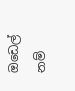ඔඩෙල් නම්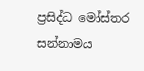ප්‍රසිද්ධ මෝස්තර සන්නාමය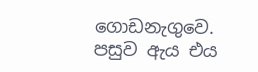ගොඩනැගුවෙ. පසුව ඇය එය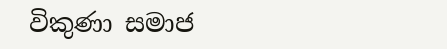විකුණා සමාජ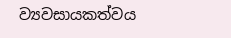ව්‍යවසායකත්වය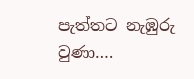පැත්තට නැඹුරු වුණා….